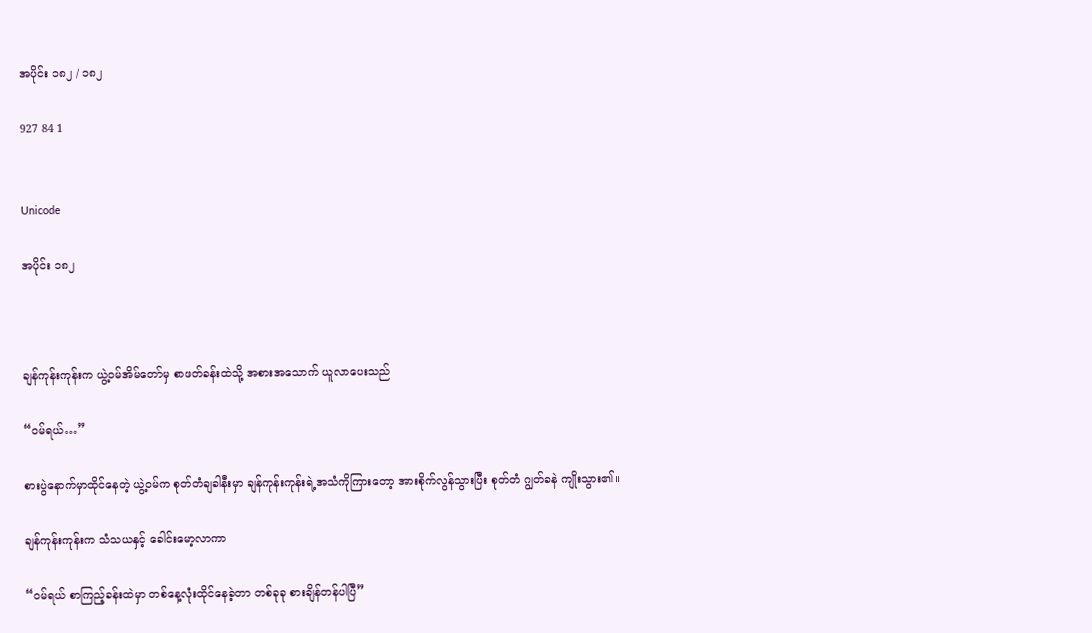အပိုင်း ၁၈၂ / ၁၈၂

927 84 1


Unicode

အပိုင်း ၁၈၂



ချန်ကုန်းကုန်းက ယွဲ့ဝမ်အိမ်တော်မှ စာဖတ်ခန်းထဲသို့ အစားအသောက် ယူလာပေးသည်

“ဝမ်ရယ်…”

စားပွဲနောက်မှာထိုင်နေတဲ့ ယွဲ့ဝမ်က စုတ်တံချခါနီးမှာ ချန်ကုန်းကုန်းရဲ့အသံကိုကြားတော့ အားစိုက်လွန်သွားပြီး စုတ်တံ ဂျွတ်ခနဲ ကျိုးသွား၏။

ချန်ကုန်းကုန်းက သံသယနှင့် ခေါင်းမော့လာကာ

“ဝမ်ရယ် စာကြည့်ခန်းထဲမှာ တစ်နေ့လုံးထိုင်နေခဲ့တာ တစ်ခုခု စားချိန်တန်ပါပြီ”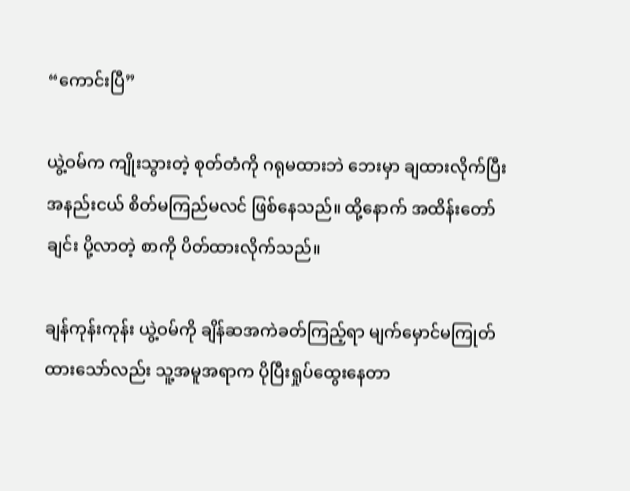“ကောင်းပြီ”

ယွဲ့ဝမ်က ကျိုးသွားတဲ့ စုတ်တံကို ဂရုမထားဘဲ ဘေးမှာ ချထားလိုက်ပြီး အနည်းငယ် စိတ်မကြည်မလင် ဖြစ်နေသည်။ ထို့နောက် အထိန်းတော်ချင်း ပို့လာတဲ့ စာကို ပိတ်ထားလိုက်သည်။

ချန်ကုန်းကုန်း ယွဲ့ဝမ်ကို ချိန်ဆအကဲခတ်ကြည့်ရာ မျက်မှောင်မကြုတ်ထားသော်လည်း သူ့အမူအရာက ပိုပြီးရှုပ်ထွေးနေတာ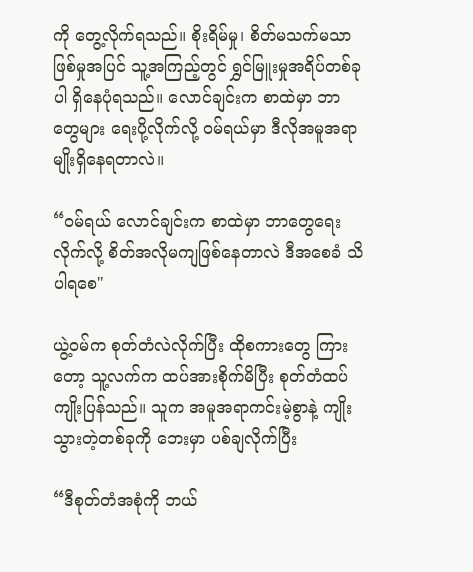ကို တွေ့လိုက်ရသည်။ စိုးရိမ်မှု၊ စိတ်မသက်မသာဖြစ်မှုအပြင် သူ့အကြည့်တွင် ရွှင်မြူးမှုအရိပ်တစ်ခုပါ ရှိနေပုံရသည်။ လောင်ချင်းက စာထဲမှာ ဘာတွေများ ‌ရေးပို့လိုက်လို့ ဝမ်ရယ်မှာ ဒီလိုအမူအရာမျိုးရှိနေရတာလဲ။

“ဝမ်ရယ် လောင်ချင်းက စာထဲမှာ ဘာတွေရေးလိုက်လို့ စိတ်အလိုမကျဖြစ်နေတာလဲ ဒီအစေခံ သိပါရစေ"

ယွဲ့ဝမ်က စုတ်တံလဲလိုက်ပြီး ထိုစကားတွေ ကြားတော့ သူ့လက်က ထပ်အားစိုက်မိပြီး စုတ်တံထပ်ကျိုးပြန်သည်။ သူက အမူအရာကင်းမဲ့စွာနဲ့ ကျိုးသွားတဲ့တစ်ခုကို ဘေးမှာ ပစ်ချလိုက်ပြီး

“ဒီစုတ်တံအစုံကို ဘယ်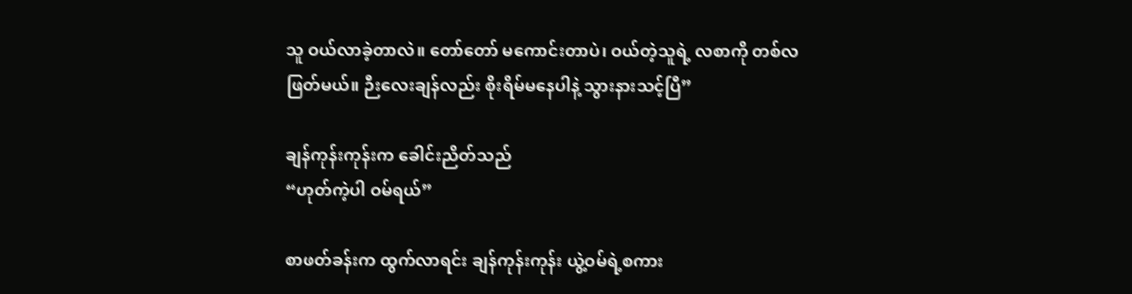သူ ဝယ်လာခဲ့တာလဲ။ တော်တော် မကောင်းတာပဲ၊ ဝယ်တဲ့သူရဲ့ လစာကို တစ်လဖြတ်မယ်။ ဉီးလေးချန်လည်း စိုးရိမ်မနေပါနဲ့ သွားနားသင့်ပြီ”

ချန်ကုန်းကုန်းက ခေါင်းညိတ်သည်
“ဟုတ်ကဲ့ပါ ဝမ်ရယ်”

စာဖတ်ခန်းက ထွက်လာရင်း ချန်ကုန်းကုန်း ယွဲ့ဝမ်ရဲ့စကား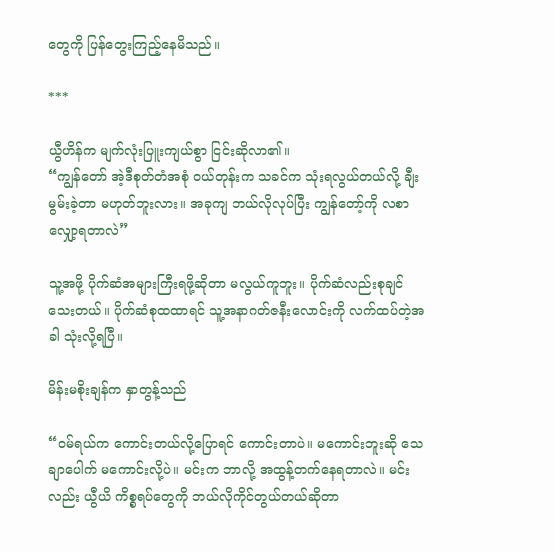တွေကို ပြန်တွေးကြည့်နေမိသည်။

***

ယွီဟိန်က မျက်လုံးပြူးကျယ်စွာ ငြင်းဆိုလာ၏။
“ကျွန်တော် အဲ့ဒီစုတ်တံအစုံ ဝယ်တုန်းက သခင်က သုံးရလွယ်တယ်လို့ ချီးမွမ်းခဲ့တာ မဟုတ်ဘူးလား။ အခုကျ ဘယ်လိုလုပ်ပြီး ကျွန်တော့်ကို လစာ လျှော့ရတာလဲ”

သူ့အဖို့ ပိုက်ဆံအများကြီးရဖို့ဆိုတာ မလွယ်ကူဘူး။ ပိုက်ဆံလည်းစုချင်သေးတယ်။ ပိုက်ဆံစုထထာရင် သူ့အနာဂတ်ဇနီးလောင်းကို လက်ထပ်တဲ့အခါ သုံးလို့ရပြီ။

မိန်းမစိုးချန်က နှာတွန့်သည်

“ဝမ်ရယ်က ကောင်းတယ်လို့ပြောရင် ကောင်းတာပဲ။ မကောင်းဘူးဆို သေချာပေါက် မကောင်းလို့ပဲ။ မင်းက ဘာလို့ အထွန့်တက်နေရတာလဲ။ မင်းလည်း ယွီယိ ကိစ္စရပ်တွေကို ဘယ်လိုကိုင်တွယ်တယ်ဆိုတာ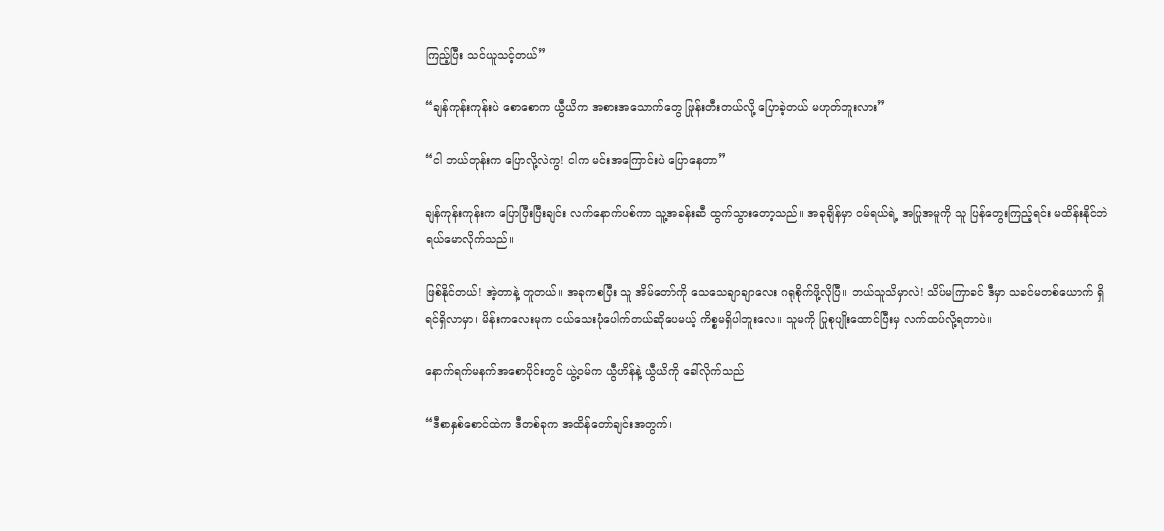ကြည့်ပြီး သင်ယူသင့်တယ်”

“ချန်ကုန်းကုန်းပဲ စောစောက ယွီယိက အစားအသောက်တွေ ဖြုန်းတီးတယ်လို့ ပြောခဲ့တယ် မဟုတ်ဘူးလား”

“ငါ ဘယ်တုန်းက ပြောလို့လဲကွ! ငါက မင်းအကြောင်းပဲ ပြောနေတာ”

ချန်ကုန်းကုန်းက ပြောပြီးပြီးချင်း လက်နောက်ပစ်ကာ သူ့အခန်းဆီ ထွက်သွားတော့သည်။ အခုချိန်မှာ ဝမ်ရယ်ရဲ့ အပြုအမူကို သူ ပြန်တွေးကြည့်ရင်း မထိန်းနိုင်ဘဲ ရယ်မောလိုက်သည်။

ဖြစ်နိုင်တယ်! အဲ့တာနဲ့ တူတယ်။ အခုကစပြီး သူ အိမ်တော်ကို သေသေချာချာလေး ဂရုစိုက်ဖို့လိုပြီ။ ဘယ်သူသိမှာလဲ! သိပ်မကြာခင် ဒီမှာ သခင်မတစ်ယောက် ရှိရင်ရှိလာမှာ၊ မိန်းကလေးမုက ငယ်သေးပုံပေါက်တယ်ဆိုပေမယ့် ကိစ္စမရှိပါဘူးလေ။ သူမကို ပြုစုပျိုးထောင်ပြီးမှ လက်ထပ်လို့ရတာပဲ။

နောက်ရက်မနက်အစောပိုင်းတွင် ယွဲ့ဝမ်က ယွီဟိန်နဲ့ ယွီယိကို ခေါ်လိုက်သည်

“ဒီစာနှစ်စောင်ထဲက ဒီတစ်ခုက အထိန်တော်ချင်းအတွက်၊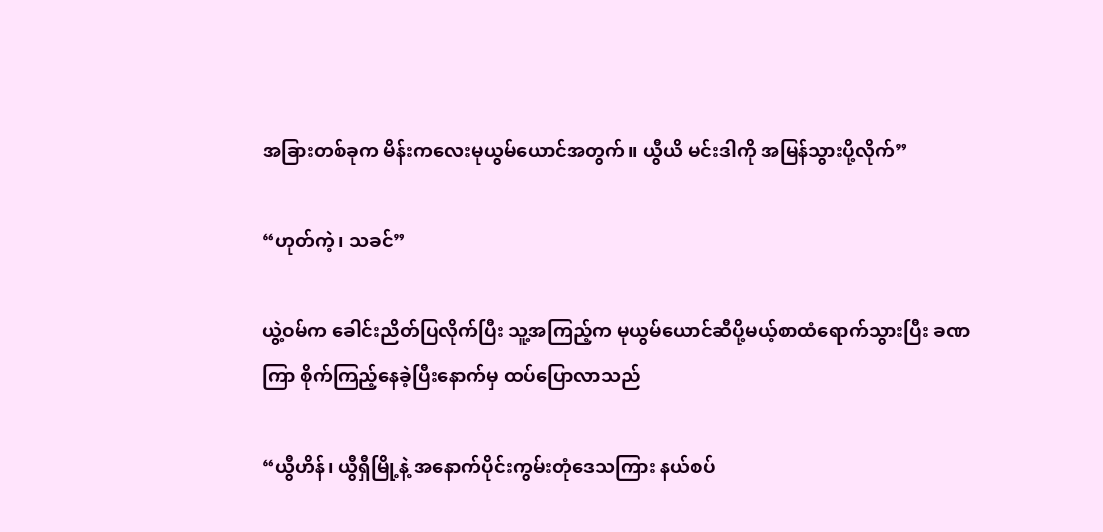အခြားတစ်ခုက မိန်းကလေးမုယွမ်ယောင်အတွက်။ ယွီယိ မင်းဒါကို အမြန်သွားပို့လိုက်”

“ဟုတ်ကဲ့၊ သခင်”

ယွဲ့ဝမ်က ခေါင်းညိတ်ပြလိုက်ပြီး သူ့အကြည့်က မုယွမ်ယောင်ဆီပို့မယ့်စာထံရောက်သွားပြီး ခဏကြာ စိုက်ကြည့်နေခဲ့ပြီးနောက်မှ ထပ်ပြောလာသည်

“ယွီဟိန်၊ ယွီရှီမြို့နဲ့ အနောက်ပိုင်းကွမ်းတုံဒေသကြား နယ်စပ်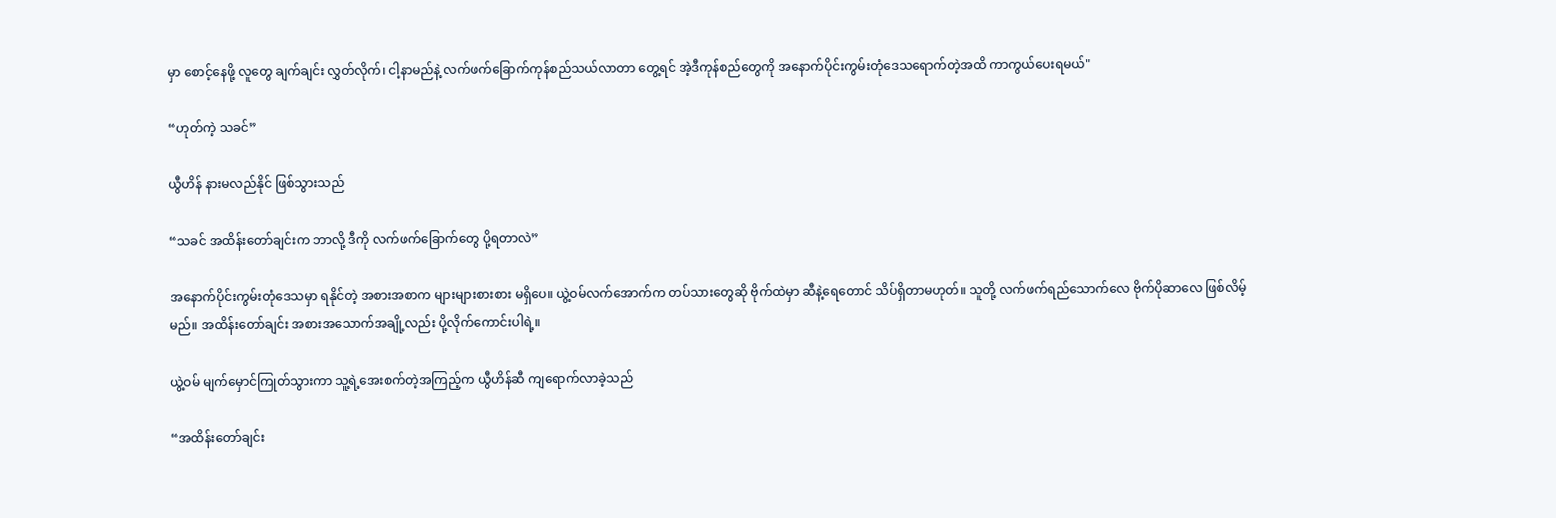မှာ စောင့်နေဖို့ လူတွေ ချက်ချင်း လွှတ်လိုက်၊ ငါ့နာမည်နဲ့ လက်ဖက်ခြောက်ကုန်စည်သယ်လာတာ တွေ့ရင် အဲ့ဒီကုန်စည်တွေကို အနောက်ပိုင်းကွမ်းတုံဒေသရောက်တဲ့အထိ ကာကွယ်ပေးရမယ်"

“ဟုတ်ကဲ့ သခင်”

ယွီဟိန် နားမလည်နိုင် ဖြစ်သွားသည်

“သခင် အထိန်းတော်ချင်းက ဘာလို့ ဒီကို လက်ဖက်ခြောက်တွေ ပို့ရတာလဲ”

အနောက်ပိုင်းကွမ်းတုံဒေသမှာ ရနိုင်တဲ့ အစားအစာက များများစားစား မရှိပေ။ ယွဲ့ဝမ်လက်အောက်က တပ်သားတွေဆို ဗိုက်ထဲမှာ ဆီနဲ့ရေတောင် သိပ်ရှိတာမဟုတ်။ သူတို့ လက်ဖက်ရည်သောက်လေ ဗိုက်ပိုဆာလေ ဖြစ်လိမ့်မည်။ အထိန်းတော်ချင်း အစားအသောက်အချို့လည်း ပို့လိုက်ကောင်းပါရဲ့။

ယွဲ့ဝမ် မျက်မှောင်ကြုတ်သွားကာ သူ့ရဲ့အေးစက်တဲ့အကြည့်က ယွီဟိန်ဆီ ကျရောက်လာခဲ့သည်

“အထိန်းတော်ချင်း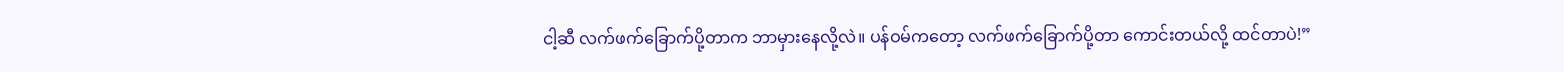ငါ့ဆီ လက်ဖက်ခြောက်ပို့တာက ဘာမှားနေလို့လဲ။ ပန်ဝမ်ကတော့ လက်ဖက်ခြောက်ပို့တာ ကောင်းတယ်လို့ ထင်တာပဲ!”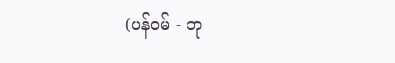(ပန်ဝမ် - ဘု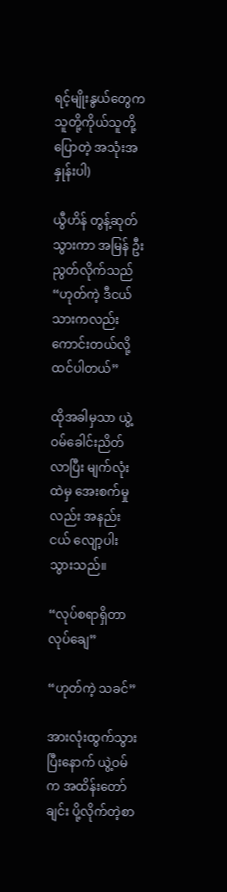ရင့်မျိုးနွယ်တွေက သူတို့ကိုယ်သူတို့ပြောတဲ့ အသုံးအနှုန်းပါ)

ယွီဟိန် တွန့်ဆုတ်သွားကာ အမြန် ဦးညွတ်လိုက်သည်
“ဟုတ်ကဲ့ ဒီငယ်သားကလည်း ကောင်းတယ်လို့ ထင်ပါတယ်”

ထိုအခါမှသာ ယွဲ့ဝမ်ခေါင်းညိတ်လာပြီး မျက်လုံးထဲမှ အေးစက်မှုလည်း အနည်းငယ် လျော့ပါးသွားသည်။

“လုပ်စရာရှိတာ လုပ်ချေ”

“ဟုတ်ကဲ့ သခင်”

အားလုံးထွက်သွားပြီးနောက် ယွဲ့ဝမ်က အထိန်းတော်ချင်း ပို့လိုက်တဲ့စာ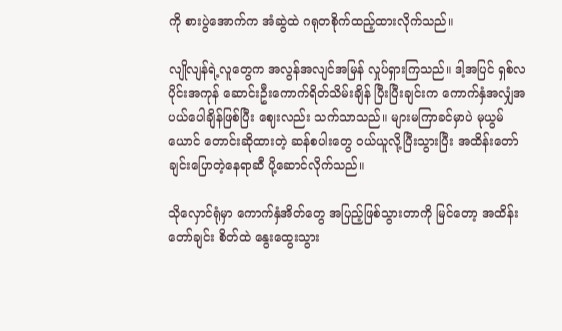ကို စားပွဲအောက်က အံဆွဲထဲ ဂရုတစိုက်ထည့်ထားလိုက်သည်။

လျိုလျန်ရဲ့လူတွေက အလွန်အလျင်အမြန် လှုပ်ရှားကြသည်။ ဒါ့အပြင် ရှစ်လပိုင်းအကုန် ဆောင်းဦးကောက်ရိတ်သိမ်းချိန် ပြီးပြီးချင်းက ကောက်နှံအလျှံအပယ်ပေါချိန်ဖြစ်ပြီး ဈေးလည်း သက်သာသည်။ များမကြာခင်မှာပဲ မုယွမ်ယောင်‌ တောင်းဆိုထားတဲ့ ဆန်စပါးတွေ ဝယ်ယူလို့ပြီးသွားပြီး အထိန်းတော်ချင်းပြောတဲ့နေရာဆီ ပို့ဆောင်လိုက်သည်။

သိုလှောင်ရုံမှာ ကောက်နှံအိတ်တွေ အပြည့်ဖြစ်သွားတာကို မြင်တော့ အထိန်းတော်ချင်း စိတ်ထဲ နွေးထွေးသွား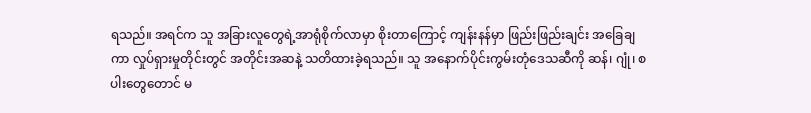ရသည်။ အရင်က သူ အခြားလူတွေရဲ့အာရုံစိုက်လာမှာ စိုးတာကြောင့် ကျန်းနန်မှာ ဖြည်းဖြည်းချင်း အခြေချကာ လှုပ်ရှားမှုတိုင်းတွင် အတိုင်းအဆနဲ့ သတိထားခဲ့ရသည်။ သူ အနောက်ပိုင်းကွမ်းတုံဒေသဆီကို ဆန်၊ ဂျုံ၊ စပါးတွေတောင် မ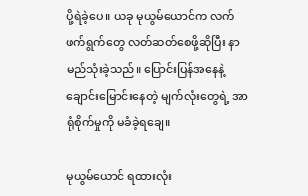ပို့ရဲခဲ့ပေ။ ယခု မုယွမ်ယောင်က လက်ဖက်ရွက်တွေ လတ်ဆတ်စေဖို့ဆိုပြီး နာမည်သုံးခဲ့သည်။ ပြောင်းပြန်အနေနဲ့ ချောင်းမြောင်းနေတဲ့ မျက်လုံးတွေရဲ့ အာရုံစိုက်မှုကို မခံခဲ့ရချေ။

မုယွမ်ယောင် ရထားလုံး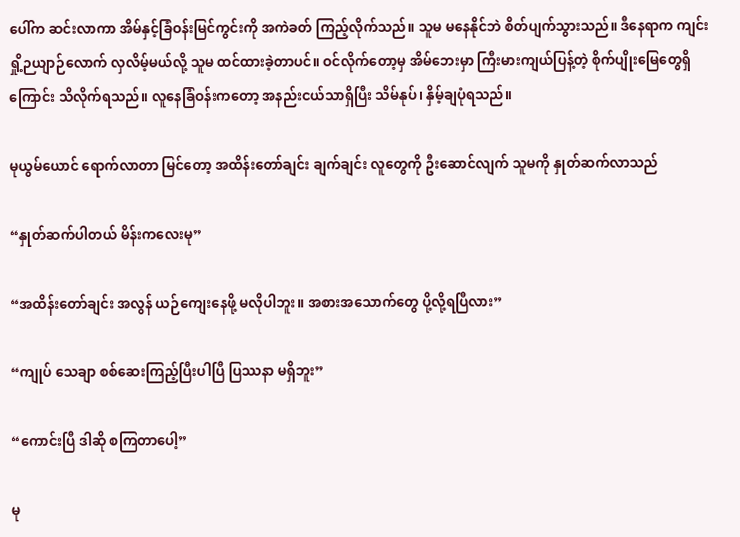ပေါ်က ဆင်းလာကာ အိမ်နှင့်ခြံဝန်းမြင်ကွင်းကို အကဲခတ် ကြည့်လိုက်သည်။ သူမ မနေနိုင်ဘဲ စိတ်ပျက်သွားသည်။ ဒီနေရာက ကျင်းရှို့ဉယျာဉ်လောက် လှလိမ့်မယ်လို့ သူမ ထင်ထားခဲ့တာပင်။ ဝင်လိုက်တော့မှ အိမ်ဘေးမှာ ကြီးမားကျယ်ပြန့်တဲ့ စိုက်ပျိုးမြေတွေရှိကြောင်း သိလိုက်ရသည်။ လူနေခြံဝန်းကတော့ အနည်းငယ်သာရှိပြီး သိမ်နုပ်၊ နှိမ့်ချပုံရသည်။

မုယွမ်ယောင် ရောက်လာတာ မြင်တော့ အထိန်းတော်ချင်း ချက်ချင်း လူတွေကို ဦးဆောင်လျက် သူမကို နှုတ်ဆက်လာသည်

“နှုတ်ဆက်ပါတယ် မိန်းကလေးမု”

“အထိန်းတော်ချင်း အလွန် ယဉ်ကျေးနေဖို့ မလိုပါဘူး။ အစားအသောက်တွေ ပို့လို့ရပြီလား”

“ကျုပ် သေချာ စစ်ဆေးကြည့်ပြီးပါပြီ ပြဿနာ မရှိဘူး”

“ကောင်းပြီ ဒါဆို စကြတာပေါ့”

မု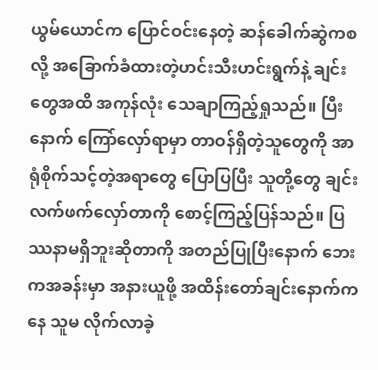ယွမ်ယောင်က ပြောင်ဝင်းနေတဲ့ ဆန်ခေါက်ဆွဲကစလို့ အခြောက်ခံထားတဲ့ဟင်းသီးဟင်းရွက်နဲ့ ချင်းတွေအထိ အကုန်လုံး သေချာကြည့်ရှုသည်။ ပြီးနောက် ကြော်လှော်ရာမှာ တာဝန်ရှိတဲ့သူတွေကို အာရုံစိုက်သင့်တဲ့အရာတွေ ပြောပြပြီး သူတို့တွေ ချင်းလက်ဖက်လှော်တာကို စောင့်ကြည့်ပြန်သည်။ ပြဿနာမရှိဘူးဆိုတာကို အတည်ပြုပြီးနောက် ဘေးကအခန်းမှာ အနားယူဖို့ အထိန်းတော်ချင်းနောက်ကနေ သူမ လိုက်လာခဲ့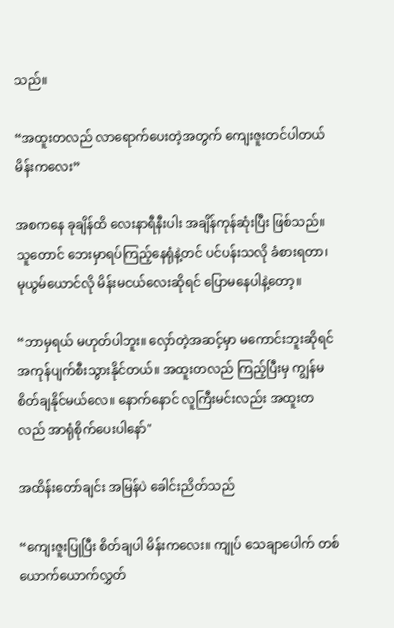သည်။

“အထူးတလည် လာရောက်ပေးတဲ့အတွက် ကျေးဇူးတင်ပါတယ် မိန်းကလေး”

အစကနေ ခုချိန်ထိ လေးနာရီနီးပါး အချိန်ကုန်ဆုံးပြီး ဖြစ်သည်။ သူတောင် ဘေးမှာရပ်ကြည့်နေရုံနဲ့တင် ပင်ပန်းသလို ခံစားရတာ၊ မုယွမ်ယောင်လို မိန်းမငယ်လေးဆိုရင် ပြောမနေပါနဲ့တော့။

“ဘာမှရယ် မဟုတ်ပါဘူး။ လှော်တဲ့အဆင့်မှာ မကောင်းဘူးဆိုရင် အကုန်ပျက်စီးသွားနိုင်တယ်။ အထူးတလည် ကြည့်ပြီးမှ ကျွန်မ စိတ်ချနိုင်မယ်လေ။ နောက်နောင် လူကြီးမင်းလည်း အထူးတလည် အာရုံစိုက်ပေးပါနော်"

အထိန်းတော်ချင်း အမြန်ပဲ ခေါင်းညိတ်သည်

“ကျေးဇူးပြုပြီး စိတ်ချပါ မိန်းကလေး။ ကျုပ် သေချာပေါက် တစ်ယောက်ယောက်လွှတ်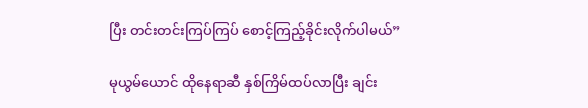ပြီး တင်းတင်းကြပ်ကြပ် စောင့်ကြည့်ခိုင်းလိုက်ပါမယ်”

မုယွမ်ယောင် ထိုနေရာဆီ နှစ်ကြိမ်ထပ်လာပြီး ချင်း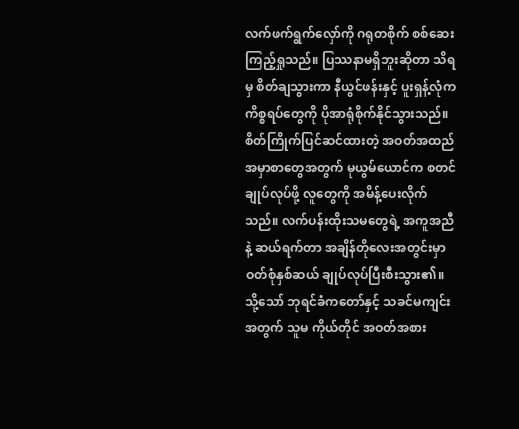လက်ဖက်ရွက်လှော်ကို ဂရုတစိုက် စစ်ဆေးကြည့်ရှုသည်။ ပြဿနာမရှိဘူးဆိုတာ သိရမှ စိတ်ချသွားကာ နီယွင်ဖန်းနှင့် ပူးရှန့်လုံက ကိစ္စရပ်တွေကို ပိုအာရုံစိုက်နိုင်သွားသည်။ စိတ်ကြိုက်ပြင်ဆင်ထားတဲ့ အဝတ်အထည် အမှာစာတွေအတွက် မုယွမ်ယောင်က စတင်ချုပ်လုပ်ဖို့ လူတွေကို အမိန့်ပေးလိုက်သည်။ လက်ပန်းထိုးသမတွေရဲ့ အကူအညီနဲ့ ဆယ်ရက်တာ အချိန်တိုလေးအတွင်းမှာ ဝတ်စုံနှစ်ဆယ် ချုပ်လုပ်ပြီးစီးသွား၏။ သို့သော် ဘုရင်ခံကတော်နှင့် သခင်မကျင်းအတွက် သူမ ကိုယ်တိုင် အဝတ်အစား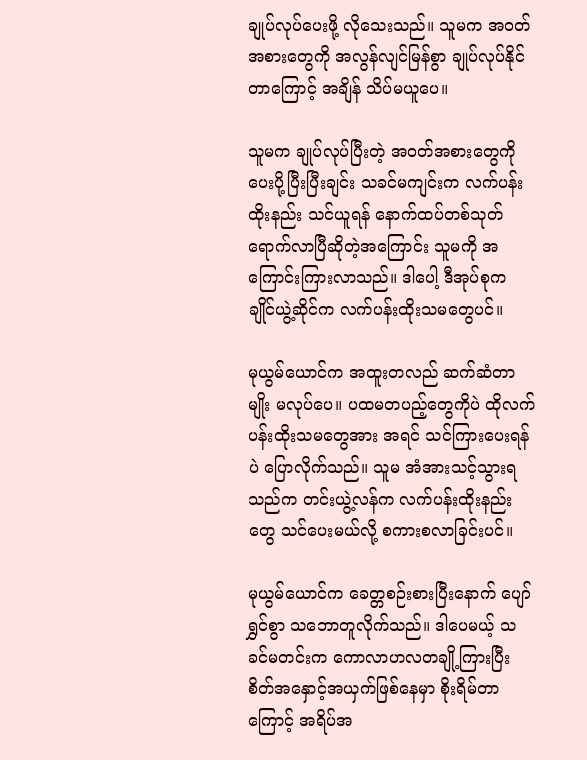ချုပ်လုပ်ပေးဖို့ လိုသေးသည်။ သူမက အဝတ်အစားတွေကို အလွန်လျင်မြန်စွာ ချုပ်လုပ်နိုင်တာကြောင့် အချိန် သိပ်မယူပေ။

သူမက ချုပ်လုပ်ပြီးတဲ့ အဝတ်အစားတွေကို ပေးပို့ပြီးပြီးချင်း သခင်မကျင်းက လက်ပန်းထိုးနည်း သင်ယူရန် နောက်ထပ်တစ်သုတ် ရောက်လာပြီဆိုတဲ့အကြောင်း သူမကို အကြောင်းကြားလာသည်။ ဒါပေါ့ ဒီအုပ်စုက ချိုင်ယွဲ့ဆိုင်က လက်ပန်းထိုးသမတွေပင်။

မုယွမ်ယောင်က အထူးတလည် ဆက်ဆံတာမျိုး မလုပ်ပေ။ ပထမတပည့်တွေကိုပဲ ထိုလက်ပန်းထိုးသမတွေအား အရင် သင်ကြားပေးရန်ပဲ ပြောလိုက်သည်။ သူမ အံအားသင့်သွားရသည်က တင်းယွဲ့လန်က လက်ပန်းထိုးနည်းတွေ သင်ပေးမယ်လို့ စကားစလာခြင်းပင်။

မုယွမ်ယောင်က ခေတ္တစဉ်းစားပြီးနောက် ပျော်ရွှင်စွာ သဘောတူလိုက်သည်။ ဒါပေမယ့် သခင်မတင်းက ကောလာဟလတချို့ကြားပြီး စိတ်အနှောင့်အယှက်ဖြစ်နေမှာ စိုးရိမ်တာကြောင့် အရိပ်အ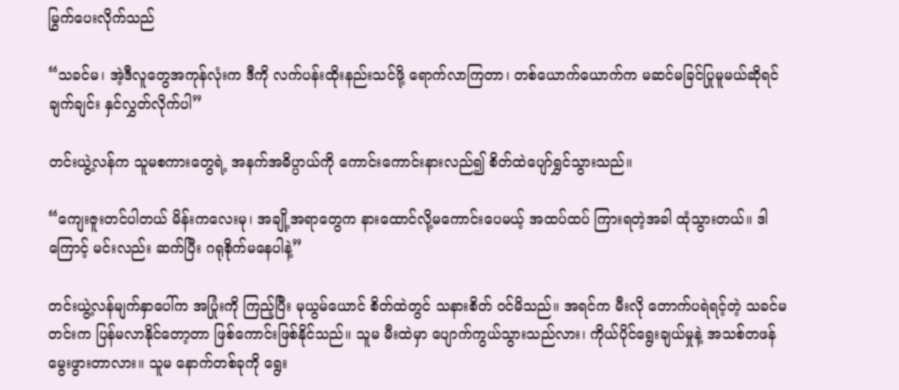မြွက်ပေးလိုက်သည်

“သခင်မ၊ အဲ့ဒီလူတွေအကုန်လုံးက ဒီကို လက်ပန်းထိုးနည်းသင်ဖို့ ရောက်လာကြတာ၊ တစ်ယောက်ယောက်က မဆင်မခြင်ပြုမူမယ်ဆိုရင် ချက်ချင်း နှင်လွှတ်လိုက်ပါ”

တင်းယွဲ့လန်က သူမစကားတွေရဲ့ အနက်အဓိပ္ပာယ်ကို ကောင်းကောင်းနားလည်၍ စိတ်ထဲပျော်ရွှင်သွားသည်။

“ကျေးဇူးတင်ပါတယ် မိန်းကလေးမု၊ အချို့အရာတွေက နားထောင်လို့မကောင်းပေမယ့် အထပ်ထပ် ကြားရတဲ့အခါ ထုံသွားတယ်။ ဒါကြောင့် မင်းလည်း ဆက်ပြီး ဂရုစိုက်မနေပါနဲ့”

တင်းယွဲ့လန်မျက်နှာပေါ်က အပြုံးကို ကြည့်ပြီး မုယွမ်ယောင် စိတ်ထဲတွင် သနားစိတ် ဝင်မိသည်။ အရင်က မီးလို တောက်ပရဲရင့်တဲ့ သခင်မတင်းက ပြန်မလာနိုင်တော့တာ ဖြစ်ကောင်းဖြစ်နိုင်သည်။ သူမ မီးထဲမှာ ပျောက်ကွယ်သွားသည်လား၊ ကိုယ်ပိုင်ရွေးချယ်မှုနဲ့ အသစ်တဖန် မွေးဖွားတာလား။ သူမ နောက်တစ်ခုကို ရွေး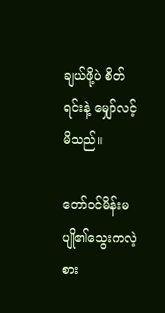ချယ်ဖို့ပဲ စိတ်ရင်းနဲ့ မျှော်လင့်မိသည်။

တော်ဝင်မိန်းမပျို၏သွေးကလဲ့စား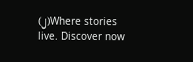(၂)Where stories live. Discover now